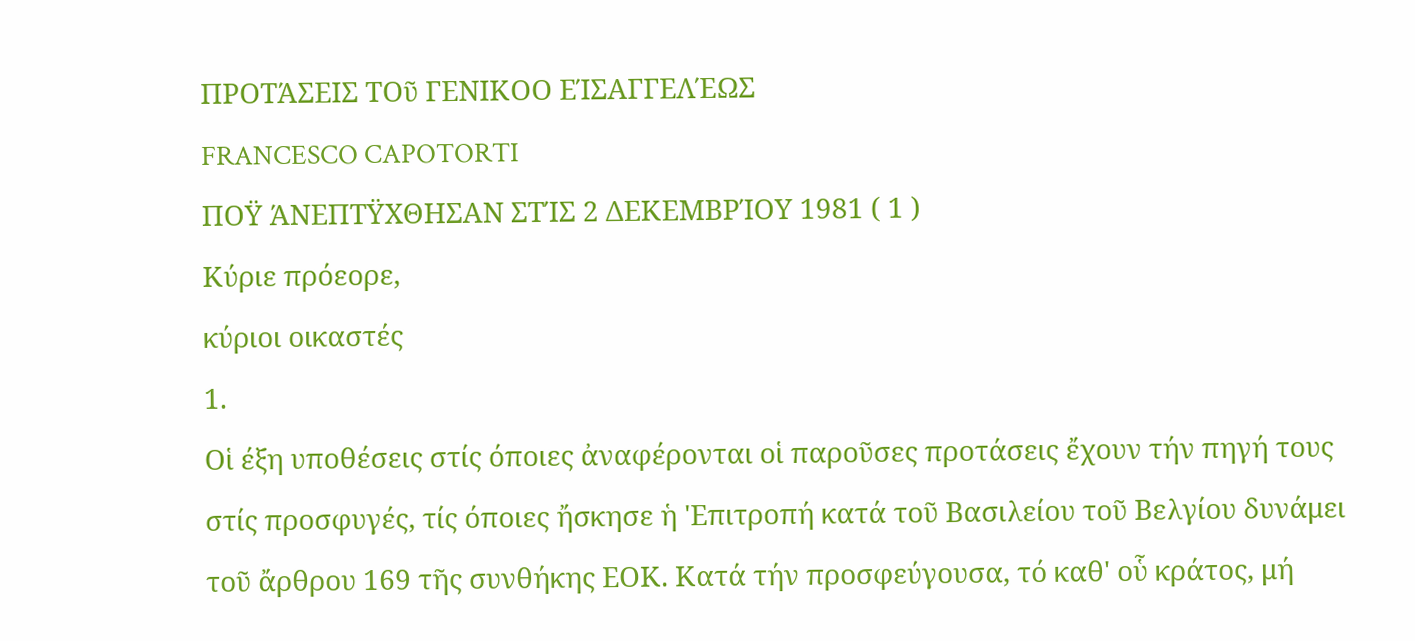ΠΡΟΤΆΣΕΙΣ ΤΟῦ ΓΕΝΙΚΟΟ ΕΊΣΑΓΓΕΛΈΩΣ
FRANCESCO CAPOTORTI
ΠΟΫ ΆΝΕΠΤΫΧΘΗΣΑΝ ΣΤΊΣ 2 ΔΕΚΕΜΒΡΊΟΥ 1981 ( 1 )
Κύριε πρόεορε,
κύριοι οικαστές
1.
Οἱ έξη υποθέσεις στίς όποιες ἀναφέρονται οἱ παροῦσες προτάσεις ἔχουν τήν πηγή τους στίς προσφυγές, τίς όποιες ἤσκησε ἡ 'Επιτροπή κατά τοῦ Βασιλείου τοῦ Βελγίου δυνάμει τοῦ ἄρθρου 169 τῆς συνθήκης ΕΟΚ. Κατά τήν προσφεύγουσα, τό καθ' οὗ κράτος, μή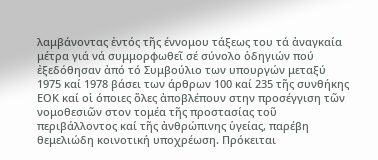λαμβάνοντας ἐντός τῆς έννομου τάξεως του τά ἀναγκαία μέτρα γιά νά συμμορφωθεῖ σέ σύνολο ὁδηγιών πού ἐξεδόθησαν ἀπό τό Συμβούλιο των υπουργών μεταξύ 1975 καί 1978 βάσει των άρθρων 100 καί 235 τῆς συνθήκης ΕΟΚ καί οἱ όποιες ὅλες ἀποβλέπουν στην προσέγγιση τῶν νομοθεσιῶν στον τομέα τῆς προστασίας τοῦ περιβάλλοντος καί τῆς ἀνθρώπινης ὑγείας, παρέβη θεμελιώδη κοινοτική υποχρέωση. Πρόκειται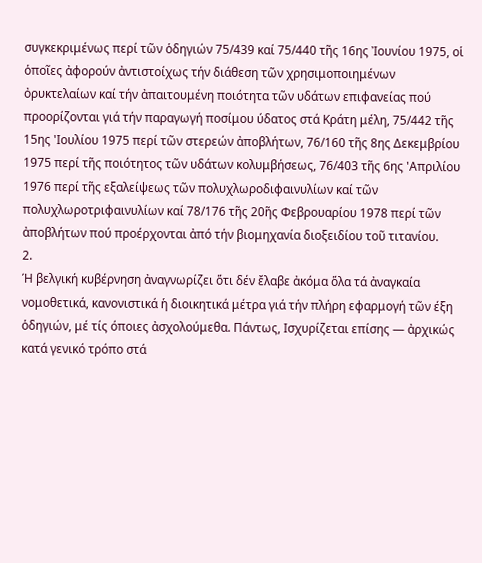συγκεκριμένως περί τῶν ὁδηγιών 75/439 καί 75/440 τῆς 16ης Ἰουνίου 1975, οἱ ὁποῖες ἀφορούν ἀντιστοίχως τήν διάθεση τῶν χρησιμοποιημένων ὀρυκτελαίων καί τήν ἀπαιτουμένη ποιότητα τῶν υδάτων επιφανείας πού προορίζονται γιά τήν παραγωγή ποσίμου ύδατος στά Κράτη μέλη, 75/442 τῆς 15ης 'Ιουλίου 1975 περί τῶν στερεών ἀποβλήτων, 76/160 τῆς 8ης Δεκεμβρίου 1975 περί τῆς ποιότητος τῶν υδάτων κολυμβήσεως, 76/403 τῆς 6ης 'Απριλίου 1976 περί τῆς εξαλείψεως τῶν πολυχλωροδιφαινυλίων καί τῶν πολυχλωροτριφαινυλίων καί 78/176 τῆς 20ῆς Φεβρουαρίου 1978 περί τῶν ἀποβλήτων πού προέρχονται ἀπό τήν βιομηχανία διοξειδίου τοῦ τιτανίου.
2.
Ή βελγική κυβέρνηση ἀναγνωρίζει ὅτι δέν ἔλαβε ἀκόμα ὅλα τά ἀναγκαία νομοθετικά, κανονιστικά ἡ διοικητικά μέτρα γιά τήν πλήρη εφαρμογή τῶν έξη ὁδηγιών, μέ τίς όποιες ἀσχολούμεθα. Πάντως, Ισχυρίζεται επίσης — ἀρχικώς κατά γενικό τρόπο στά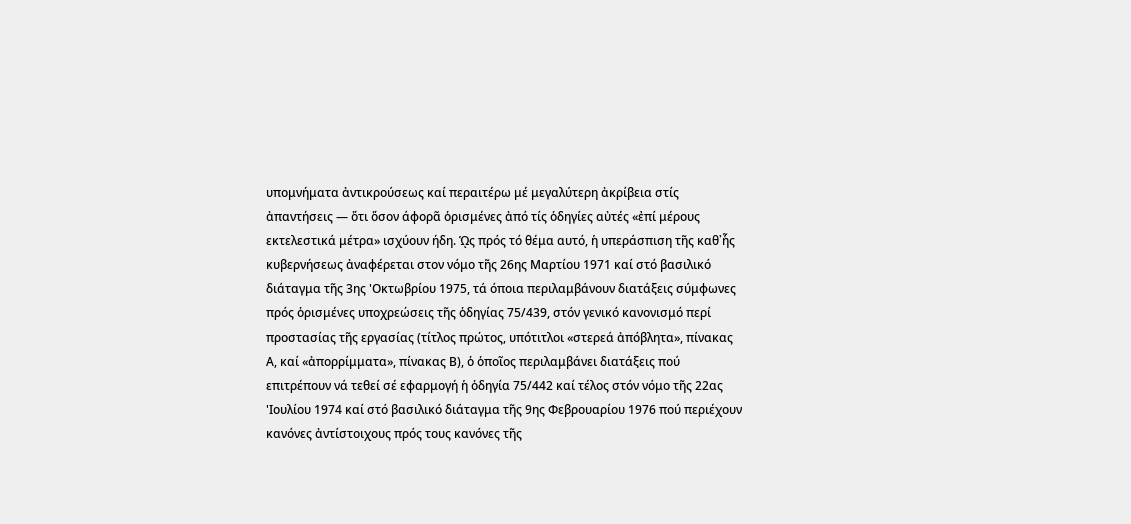υπομνήματα ἀντικρούσεως καί περαιτέρω μέ μεγαλύτερη ἀκρίβεια στίς ἀπαντήσεις — ὅτι ὅσον άφορᾶ ὁρισμένες ἀπό τίς ὁδηγίες αὐτές «ἐπί μέρους εκτελεστικά μέτρα» ισχύουν ήδη. ᾩς πρός τό θέμα αυτό, ἡ υπεράσπιση τῆς καθ᾽ἧς κυβερνήσεως ἀναφέρεται στον νόμο τῆς 26ης Μαρτίου 1971 καί στό βασιλικό διάταγμα τῆς 3ης 'Οκτωβρίου 1975, τά όποια περιλαμβάνουν διατάξεις σύμφωνες πρός ὁρισμένες υποχρεώσεις τῆς ὁδηγίας 75/439, στόν γενικό κανονισμό περί προστασίας τῆς εργασίας (τίτλος πρώτος, υπότιτλοι «στερεά ἀπόβλητα», πίνακας Α, καί «ἀπορρίμματα», πίνακας Β), ὁ ὁποῖος περιλαμβάνει διατάξεις πού επιτρέπουν νά τεθεί σέ εφαρμογή ἡ ὁδηγία 75/442 καί τέλος στόν νόμο τῆς 22ας 'Ιουλίου 1974 καί στό βασιλικό διάταγμα τῆς 9ης Φεβρουαρίου 1976 πού περιέχουν κανόνες ἀντίστοιχους πρός τους κανόνες τῆς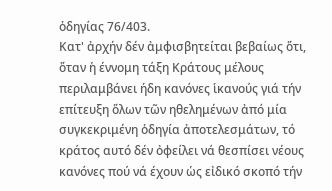ὁδηγίας 76/403.
Κατ' ἀρχήν δέν ἀμφισβητείται βεβαίως ὅτι, ὅταν ἡ έννομη τάξη Κράτους μέλους περιλαμβάνει ήδη κανόνες ἱκανούς γιά τήν επίτευξη ὅλων τῶν ηθελημένων ἀπό μία συγκεκριμένη ὁδηγία ἀποτελεσμάτων, τό κράτος αυτό δέν ὀφείλει νά θεσπίσει νέους κανόνες πού νά έχουν ὡς εἰδικό σκοπό τήν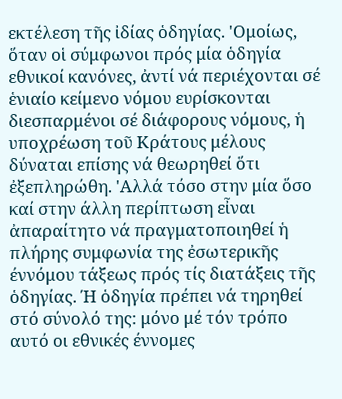εκτέλεση τῆς ἰδίας ὁδηγίας. 'Ομοίως, ὅταν οἱ σύμφωνοι πρός μία ὁδηγία εθνικοί κανόνες, ἀντί νά περιέχονται σέ ἑνιαίο κείμενο νόμου ευρίσκονται διεσπαρμένοι σέ διάφορους νόμους, ἡ υποχρέωση τοῦ Κράτους μέλους δύναται επίσης νά θεωρηθεί ὅτι ἐξεπληρώθη. 'Αλλά τόσο στην μία ὅσο καί στην άλλη περίπτωση εἶναι ἀπαραίτητο νά πραγματοποιηθεί ἡ πλήρης συμφωνία της ἐσωτερικῆς έννόμου τάξεως πρός τίς διατάξεις τῆς ὁδηγίας. Ή ὁδηγία πρέπει νά τηρηθεί στό σύνολό της: μόνο μέ τόν τρόπο αυτό οι εθνικές έννομες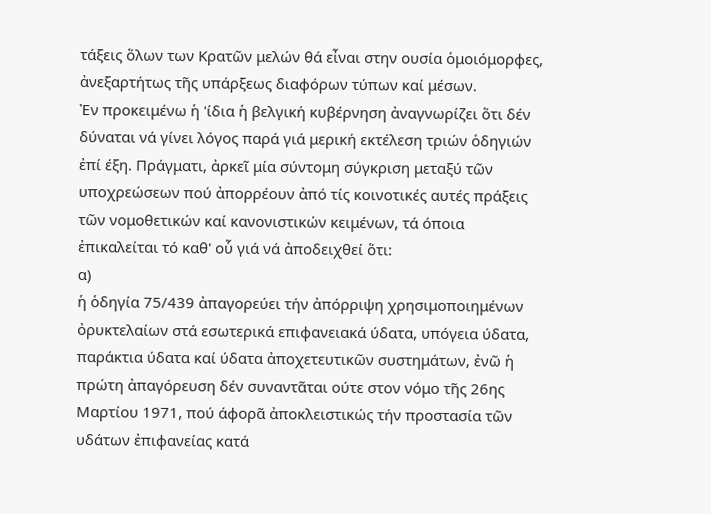τάξεις ὅλων των Κρατῶν μελών θά εἶναι στην ουσία ὁμοιόμορφες, ἀνεξαρτήτως τῆς υπάρξεως διαφόρων τύπων καί μέσων.
Ἐν προκειμένω ἡ 'ίδια ἡ βελγική κυβέρνηση ἀναγνωρίζει ὅτι δέν δύναται νά γίνει λόγος παρά γιά μερική εκτέλεση τριών ὁδηγιών ἐπί έξη. Πράγματι, ἀρκεῖ μία σύντομη σύγκριση μεταξύ τῶν υποχρεώσεων πού ἀπορρέουν ἀπό τίς κοινοτικές αυτές πράξεις τῶν νομοθετικών καί κανονιστικών κειμένων, τά όποια ἐπικαλείται τό καθ' οὗ γιά νά ἀποδειχθεί ὅτι:
α)
ἡ ὁδηγία 75/439 ἀπαγορεύει τήν ἀπόρριψη χρησιμοποιημένων ὀρυκτελαίων στά εσωτερικά επιφανειακά ύδατα, υπόγεια ύδατα, παράκτια ύδατα καί ύδατα ἀποχετευτικῶν συστημάτων, ἐνῶ ἡ πρώτη ἀπαγόρευση δέν συναντᾶται ούτε στον νόμο τῆς 26ης Μαρτίου 1971, πού άφορᾶ ἀποκλειστικώς τήν προστασία τῶν υδάτων ἐπιφανείας κατά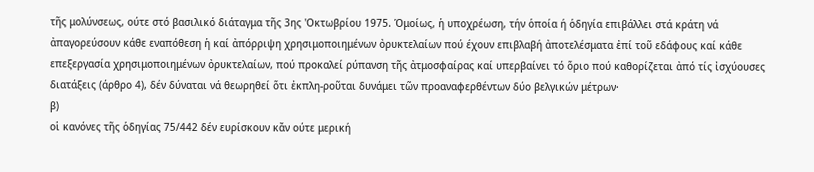τῆς μολύνσεως, ούτε στό βασιλικό διάταγμα τῆς 3ης 'Οκτωβρίου 1975. Ὁμοίως, ἡ υποχρέωση, τήν ὁποία ή ὁδηγία επιβάλλει στά κράτη νά ἀπαγορεύσουν κάθε εναπόθεση ἡ καί ἀπόρριψη χρησιμοποιημένων ὀρυκτελαίων πού έχουν επιβλαβή ἀποτελέσματα ἐπί τοῦ εδάφους καί κάθε επεξεργασία χρησιμοποιημένων ὀρυκτελαίων, πού προκαλεί ρύπανση τῆς ἀτμοσφαίρας καί υπερβαίνει τό ὅριο πού καθορίζεται ἀπό τίς ἰσχύουσες διατάξεις (άρθρο 4), δέν δύναται νά θεωρηθεί ὅτι ἐκπλη-ροῦται δυνάμει τῶν προαναφερθέντων δύο βελγικών μέτρων·
β)
οἱ κανόνες τῆς ὁδηγίας 75/442 δέν ευρίσκουν κἄν ούτε μερική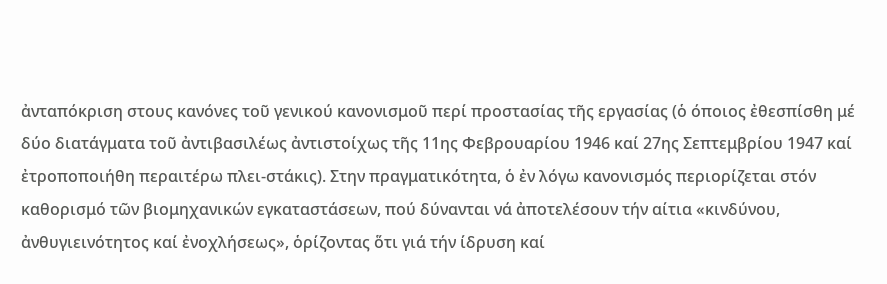ἀνταπόκριση στους κανόνες τοῦ γενικού κανονισμοῦ περί προστασίας τῆς εργασίας (ὁ όποιος ἐθεσπίσθη μέ δύο διατάγματα τοῦ ἀντιβασιλέως ἀντιστοίχως τῆς 11ης Φεβρουαρίου 1946 καί 27ης Σεπτεμβρίου 1947 καί ἐτροποποιήθη περαιτέρω πλει-στάκις). Στην πραγματικότητα, ὁ ἐν λόγω κανονισμός περιορίζεται στόν καθορισμό τῶν βιομηχανικών εγκαταστάσεων, πού δύνανται νά ἀποτελέσουν τήν αίτια «κινδύνου, ἀνθυγιεινότητος καί ἐνοχλήσεως», ὁρίζοντας ὅτι γιά τήν ίδρυση καί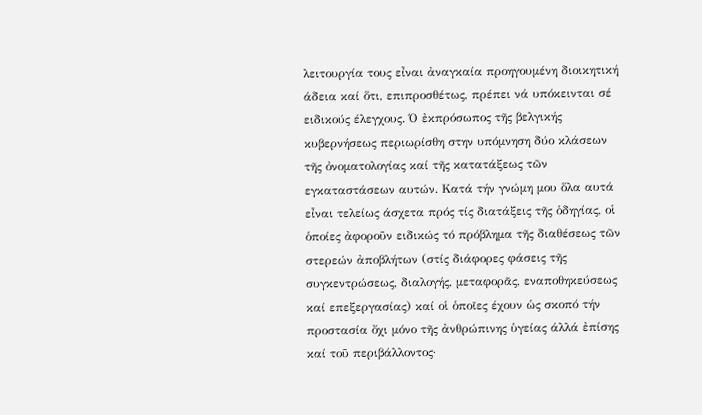λειτουργία τους εἶναι ἀναγκαία προηγουμένη διοικητική άδεια καί ὅτι, επιπροσθέτως, πρέπει νά υπόκεινται σέ ειδικούς έλεγχους. Ό ἐκπρόσωπος τῆς βελγικής κυβερνήσεως περιωρίσθη στην υπόμνηση δύο κλάσεων τῆς ὀνοματολογίας καί τῆς κατατάξεως τῶν εγκαταστάσεων αυτών. Κατά τήν γνώμη μου ὅλα αυτά εἶναι τελείως άσχετα πρός τίς διατάξεις τῆς ὁδηγίας, οἱ ὁποίες ἀφοροῦν ειδικώς τό πρόβλημα τῆς διαθέσεως τῶν στερεών ἀποβλήτων (στίς διάφορες φάσεις τῆς συγκεντρώσεως, διαλογής, μεταφορᾶς, εναποθηκεύσεως καί επεξεργασίας) καί οἱ ὁποῖες έχουν ὡς σκοπό τήν προστασία ὄχι μόνο τῆς ἀνθρώπινης ὑγείας άλλά ἐπίσης καί τοῦ περιβάλλοντος·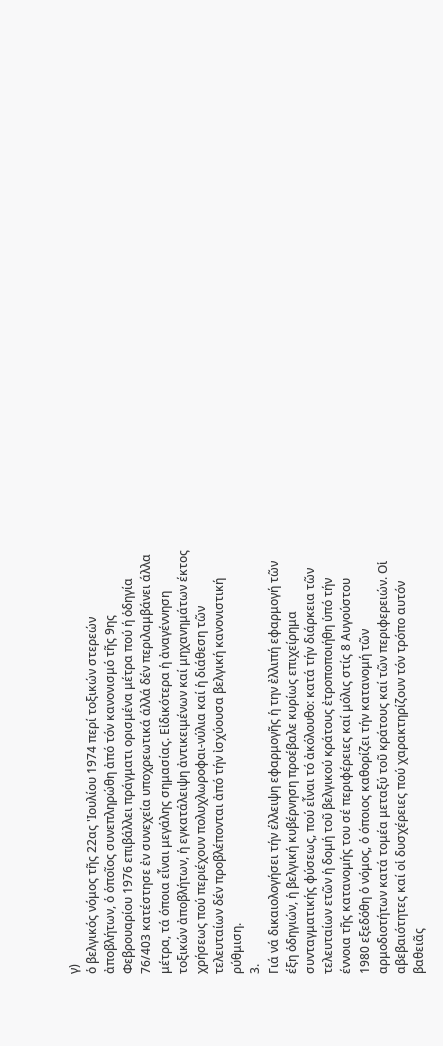γ)
ὁ βελγικός νόμος τῆς 22ας 'Ιουλίου 1974 περί τοξικών στερεών ἀποβλήτων, ὁ ὁποῖος συνεπληρώθη ἀπό τόν κανονισμό τῆς 9ης Φεβρουαρίου 1976 επιβάλλει πράγματι ορισμένα μέτρα πού ή ὁδηγία 76/403 κατέστησε ἐν συνεχεία υποχρεωτικά άλλά δέν περιλαμβάνει άλλα μέτρα, τά όποια εἶναι μεγάλης σημασίας. Εἰδικότερα ἡ ἀναγέννηση τοξικών ἀποβλήτων, ἡ εγκατάλειψη ἀντικειμένων καί μηχανημάτων έκτος χρήσεως πού περιέχουν πολυχλωροφαι-νύλια καί ἡ διάθεση τῶν τελευταίων δέν προβλέπονται ἀπό τήν ἰσχύουσα βελγική κανονιστική ρύθμιση.
3.
Γιά νά δικαιολογήσει τήν έλλειψη εφαρμογῆς ἡ την ἐλλιπή εφαρμογή τῶν έξη ὁδηγιών, ἡ βελγική κυβέρνηση προέβαλε κυρίως επιχείρημα συνταγματικής φύσεως, πού εἶναι τό ἀκόλουθο: κατά τήν διάρκεια τῶν τελευταίων ετῶν ἡ δομή τοῦ βελγικού κράτους ἐτροποποιήθη ὑπό τήν έννοια τῆς κατανομής του σέ περιφέρειες καί μόλις στίς 8 Αυγούστου 1980 εξεδόθη ὁ νόμος, ὁ όποιος καθορίζει τήν κατανομή τῶν αρμοδιοτήτων κατά τομέα μεταξύ τοῦ κράτους καί τῶν περιφερειών. Οἱ αβεβαιότητες καί οἱ δυσχέρειες πού χαρακτηρίζουν τόν τρόπο αυτόν βαθειᾶς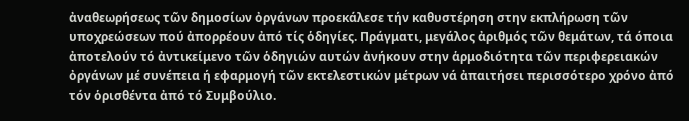ἀναθεωρήσεως τῶν δημοσίων ὀργάνων προεκάλεσε τήν καθυστέρηση στην εκπλήρωση τῶν υποχρεώσεων πού ἀπορρέουν ἀπό τίς ὁδηγίες. Πράγματι, μεγάλος ἀριθμός τῶν θεμάτων, τά όποια ἀποτελούν τό ἀντικείμενο τῶν ὁδηγιών αυτών ἀνήκουν στην ἁρμοδιότητα τῶν περιφερειακών ὀργάνων μέ συνέπεια ή εφαρμογή τῶν εκτελεστικών μέτρων νά ἀπαιτήσει περισσότερο χρόνο ἀπό τόν ὁρισθέντα ἀπό τό Συμβούλιο.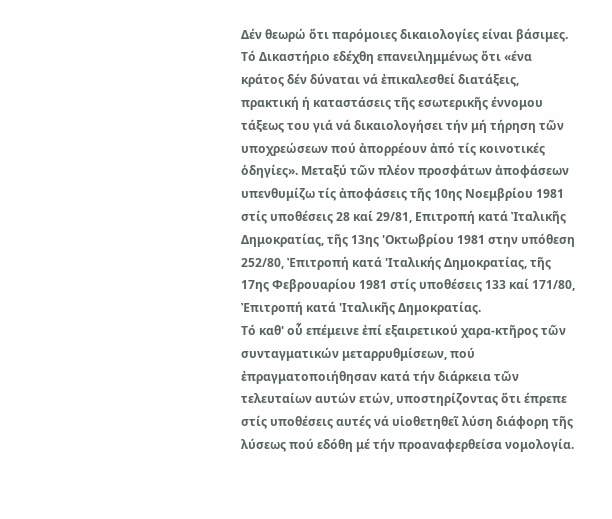Δέν θεωρώ ὅτι παρόμοιες δικαιολογίες είναι βάσιμες. Τό Δικαστήριο εδέχθη επανειλημμένως ὅτι «ένα κράτος δέν δύναται νά ἐπικαλεσθεί διατάξεις, πρακτική ή καταστάσεις τῆς εσωτερικῆς έννομου τάξεως του γιά νά δικαιολογήσει τήν μή τήρηση τῶν υποχρεώσεων πού ἀπορρέουν ἀπό τίς κοινοτικές ὁδηγίες». Μεταξύ τῶν πλέον προσφάτων ἀποφάσεων υπενθυμίζω τίς ἀποφάσεις τῆς 10ης Νοεμβρίου 1981 στίς υποθέσεις 28 καί 29/81, Επιτροπή κατά Ἰταλικῆς Δημοκρατίας, τῆς 13ης 'Οκτωβρίου 1981 στην υπόθεση 252/80, Ἐπιτροπή κατά 'Ιταλικής Δημοκρατίας, τῆς 17ης Φεβρουαρίου 1981 στίς υποθέσεις 133 καί 171/80, Ἐπιτροπή κατά 'Ιταλικῆς Δημοκρατίας.
Τό καθ' οὗ επέμεινε ἐπί εξαιρετικού χαρα-κτῆρος τῶν συνταγματικών μεταρρυθμίσεων, πού ἐπραγματοποιήθησαν κατά τήν διάρκεια τῶν τελευταίων αυτών ετών, υποστηρίζοντας ὅτι έπρεπε στίς υποθέσεις αυτές νά υἱοθετηθεῖ λύση διάφορη τῆς λύσεως πού εδόθη μέ τήν προαναφερθείσα νομολογία.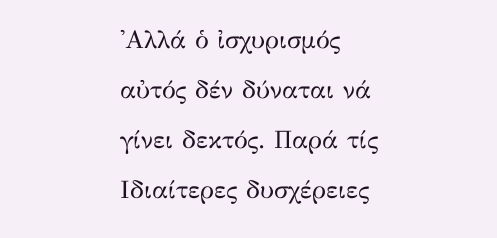'Αλλά ὁ ἰσχυρισμός αὐτός δέν δύναται νά γίνει δεκτός. Παρά τίς Ιδιαίτερες δυσχέρειες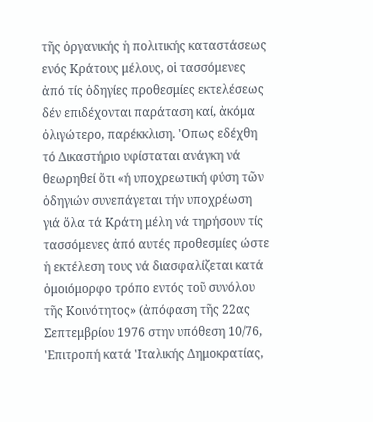τῆς ὀργανικής ἡ πολιτικής καταστάσεως ενός Κράτους μέλους, οἱ τασσόμενες ἀπό τίς ὁδηγίες προθεσμίες εκτελέσεως δέν επιδέχονται παράταση καί, ἀκόμα ὀλιγώτερο, παρέκκλιση. 'Οπως εδέχθη τό Δικαστήριο υφίσταται ανάγκη νά θεωρηθεί ὅτι «ή υποχρεωτική φύση τῶν ὁδηγιών συνεπάγεται τήν υποχρέωση γιά ὅλα τά Κράτη μέλη νά τηρήσουν τίς τασσόμενες ἀπό αυτές προθεσμίες ώστε ἡ εκτέλεση τους νά διασφαλίζεται κατά ὁμοιόμορφο τρόπο εντός τοῦ συνόλου τῆς Κοινότητος» (ἀπόφαση τῆς 22ας Σεπτεμβρίου 1976 στην υπόθεση 10/76, 'Επιτροπή κατά 'Ιταλικής Δημοκρατίας,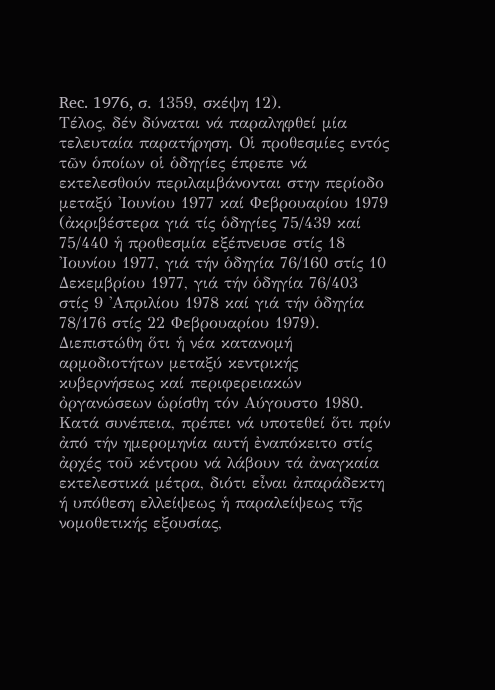Rec. 1976, σ. 1359, σκέψη 12).
Τέλος, δέν δύναται νά παραληφθεί μία τελευταία παρατήρηση. Οἱ προθεσμίες εντός τῶν ὁποίων οἱ ὁδηγίες έπρεπε νά εκτελεσθούν περιλαμβάνονται στην περίοδο μεταξύ 'Ιουνίου 1977 καί Φεβρουαρίου 1979 (ἀκριβέστερα γιά τίς ὁδηγίες 75/439 καί 75/440 ἡ προθεσμία εξέπνευσε στίς 18 'Ιουνίου 1977, γιά τήν ὁδηγία 76/160 στίς 10 Δεκεμβρίου 1977, γιά τήν ὁδηγία 76/403 στίς 9 'Απριλίου 1978 καί γιά τήν ὁδηγία 78/176 στίς 22 Φεβρουαρίου 1979). Διεπιστώθη ὅτι ἡ νέα κατανομή αρμοδιοτήτων μεταξύ κεντρικής κυβερνήσεως καί περιφερειακών ὀργανώσεων ὡρίσθη τόν Αύγουστο 1980. Κατά συνέπεια, πρέπει νά υποτεθεί ὅτι πρίν ἀπό τήν ημερομηνία αυτή ἐναπόκειτο στίς ἀρχές τοῦ κέντρου νά λάβουν τά ἀναγκαία εκτελεστικά μέτρα, διότι εἶναι ἀπαράδεκτη ή υπόθεση ελλείψεως ἡ παραλείψεως τῆς νομοθετικής εξουσίας,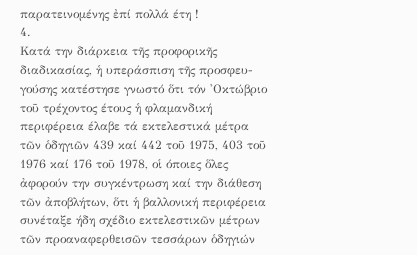παρατεινομένης ἐπί πολλά έτη !
4.
Κατά την διάρκεια τῆς προφορικῆς διαδικασίας, ἡ υπεράσπιση τῆς προσφευ-γούσης κατέστησε γνωστό ὅτι τόν 'Οκτώβριο τοῦ τρέχοντος έτους ἡ φλαμανδική περιφέρεια έλαβε τά εκτελεστικά μέτρα τῶν ὁδηγιῶν 439 καί 442 τοῦ 1975, 403 τοῦ 1976 καί 176 τοῦ 1978, οἱ όποιες ὅλες ἀφορούν την συγκέντρωση καί την διάθεση τῶν ἀποβλήτων, ὅτι ἡ βαλλονική περιφέρεια συνέταξε ήδη σχέδιο εκτελεστικῶν μέτρων τῶν προαναφερθεισῶν τεσσάρων ὁδηγιών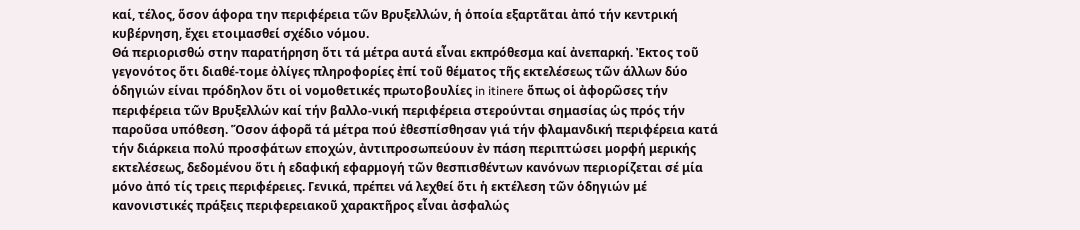καί, τέλος, ὅσον άφορα την περιφέρεια τῶν Βρυξελλών, ἡ ὁποία εξαρτᾶται ἀπό τήν κεντρική κυβέρνηση, ἔχει ετοιμασθεί σχέδιο νόμου.
Θά περιορισθώ στην παρατήρηση ὅτι τά μέτρα αυτά εἶναι εκπρόθεσμα καί ἀνεπαρκή. Ἐκτος τοῦ γεγονότος ὅτι διαθέ-τομε ὀλίγες πληροφορίες ἐπί τοῦ θέματος τῆς εκτελέσεως τῶν άλλων δύο ὁδηγιών είναι πρόδηλον ὅτι οἱ νομοθετικές πρωτοβουλίες in itinere ὅπως οἱ ἀφορῶσες τήν περιφέρεια τῶν Βρυξελλών καί τήν βαλλο-νική περιφέρεια στερούνται σημασίας ὡς πρός τήν παροῦσα υπόθεση. Ὅσον άφορᾶ τά μέτρα πού ἐθεσπίσθησαν γιά τήν φλαμανδική περιφέρεια κατά τήν διάρκεια πολύ προσφάτων εποχών, ἀντιπροσωπεύουν ἐν πάση περιπτώσει μορφή μερικής εκτελέσεως, δεδομένου ὅτι ἡ εδαφική εφαρμογή τῶν θεσπισθέντων κανόνων περιορίζεται σέ μία μόνο ἀπό τίς τρεις περιφέρειες. Γενικά, πρέπει νά λεχθεί ὅτι ἡ εκτέλεση τῶν ὁδηγιών μέ κανονιστικές πράξεις περιφερειακοῦ χαρακτῆρος εἶναι ἀσφαλώς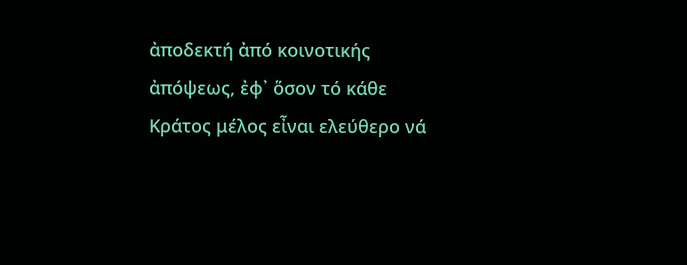ἀποδεκτή ἀπό κοινοτικής ἀπόψεως, ἐφ᾿ ὅσον τό κάθε Κράτος μέλος εἶναι ελεύθερο νά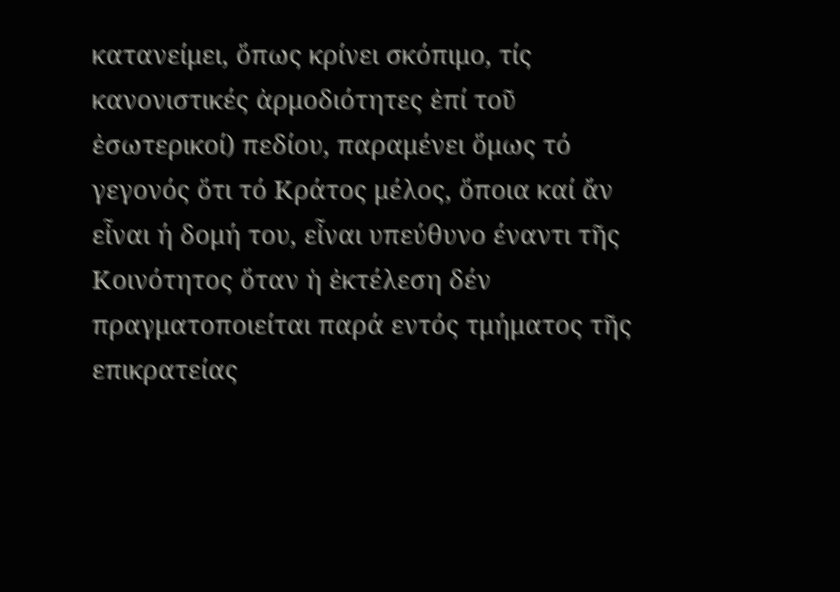κατανείμει, ὅπως κρίνει σκόπιμο, τίς κανονιστικές ἀρμοδιότητες ἐπί τοῦ ἐσωτερικοί) πεδίου, παραμένει ὅμως τό γεγονός ὅτι τό Κράτος μέλος, ὅποια καί ἄν εἶναι ή δομή του, εἶναι υπεύθυνο έναντι τῆς Κοινότητος ὅταν ἡ ἐκτέλεση δέν πραγματοποιείται παρά εντός τμήματος τῆς επικρατείας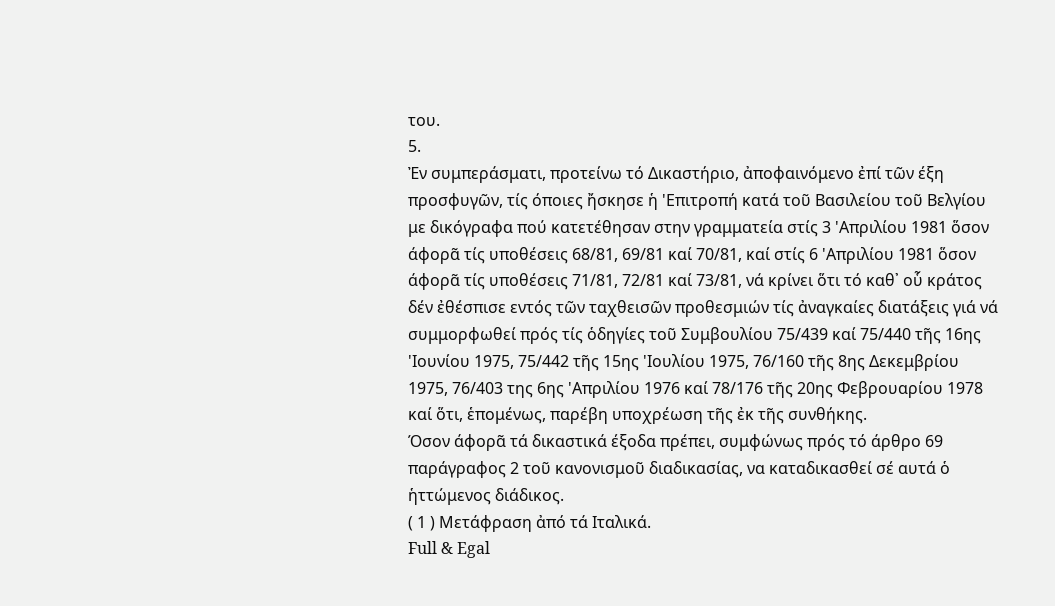του.
5.
Ἐν συμπεράσματι, προτείνω τό Δικαστήριο, ἀποφαινόμενο ἐπί τῶν έξη προσφυγῶν, τίς όποιες ἤσκησε ἡ 'Επιτροπή κατά τοῦ Βασιλείου τοῦ Βελγίου με δικόγραφα πού κατετέθησαν στην γραμματεία στίς 3 'Απριλίου 1981 ὅσον άφορᾶ τίς υποθέσεις 68/81, 69/81 καί 70/81, καί στίς 6 'Απριλίου 1981 ὅσον άφορᾶ τίς υποθέσεις 71/81, 72/81 καί 73/81, νά κρίνει ὅτι τό καθ᾿ οὗ κράτος δέν ἐθέσπισε εντός τῶν ταχθεισῶν προθεσμιών τίς ἀναγκαίες διατάξεις γιά νά συμμορφωθεί πρός τίς ὁδηγίες τοῦ Συμβουλίου 75/439 καί 75/440 τῆς 16ης 'Ιουνίου 1975, 75/442 τῆς 15ης 'Ιουλίου 1975, 76/160 τῆς 8ης Δεκεμβρίου 1975, 76/403 της 6ης 'Απριλίου 1976 καί 78/176 τῆς 20ης Φεβρουαρίου 1978 καί ὅτι, ἑπομένως, παρέβη υποχρέωση τῆς ἐκ τῆς συνθήκης.
Όσον άφορᾶ τά δικαστικά έξοδα πρέπει, συμφώνως πρός τό άρθρο 69 παράγραφος 2 τοῦ κανονισμοῦ διαδικασίας, να καταδικασθεί σέ αυτά ὁ ἡττώμενος διάδικος.
( 1 ) Μετάφραση ἀπό τά Ιταλικά.
Full & Egal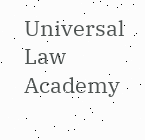Universal Law Academy